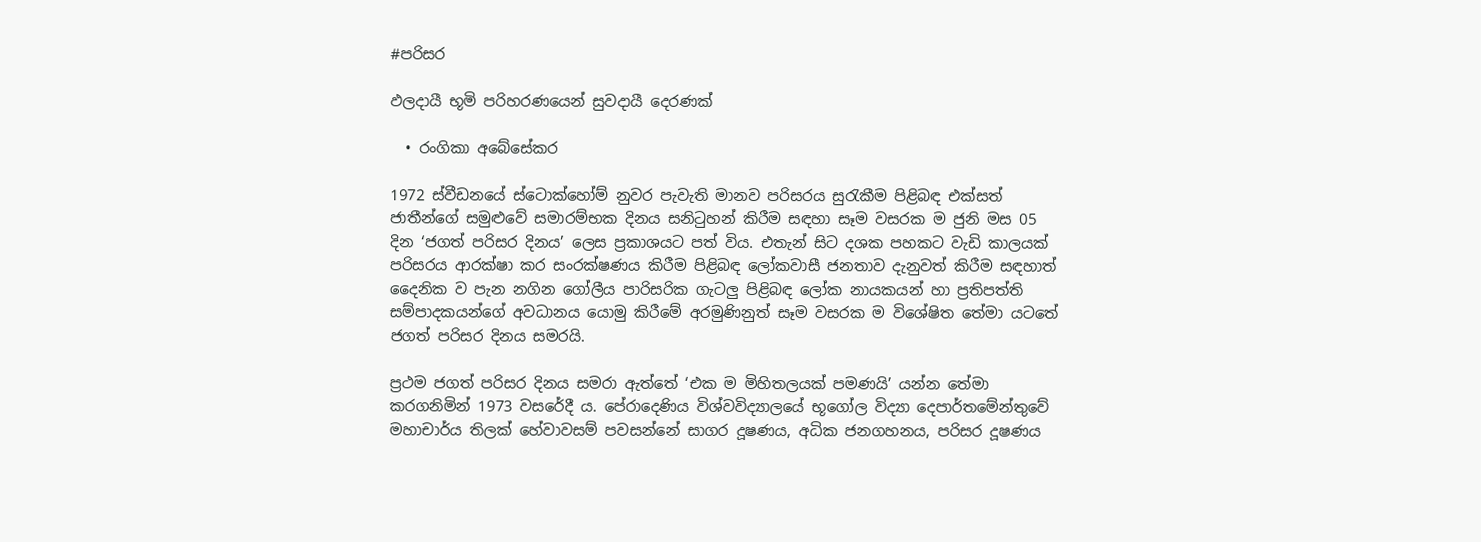#පරිසර

ඵලදායී භූමි පරිහරණයෙන් සුවදායී දෙරණක්

  • රංගිකා අබේසේකර

1972 ස්වීඩනයේ ස්ටොක්හෝම් නුවර පැවැති මානව පරිසරය සුරැකීම පිළිබඳ එක්සත් ජාතීන්ගේ සමුළුවේ සමාරම්භක දිනය සනිටුහන් කිරීම සඳහා සෑම වසරක ම ජුනි මස 05 දින ‘ජගත් පරිසර දිනය’ ලෙස ප්‍රකාශයට පත් විය. එතැන් සිට දශක පහකට වැඩි කාලයක් පරිසරය ආරක්ෂා කර සංරක්ෂණය කිරීම පිළිබඳ ලෝකවාසී ජනතාව දැනුවත් කිරීම සඳහාත් දෛනික ව පැන නගින ගෝලීය පාරිසරික ගැටලු‍ පිළිබඳ ලෝක නායකයන් හා ප්‍රතිපත්ති සම්පාදකයන්ගේ අවධානය යොමු කිරීමේ අරමුණිනුත් සෑම වසරක ම විශේෂිත තේමා යටතේ ජගත් පරිසර දිනය සමරයි.

ප්‍රථම ජගත් පරිසර දිනය සමරා ඇත්තේ ‘එක ම මිහිතලයක් පමණයි’ යන්න තේමා කරගනිමින් 1973 වසරේදී ය. පේරාදෙණිය විශ්වවිද්‍යාලයේ භූගෝල විද්‍යා දෙපාර්තමේන්තුවේ මහාචාර්ය තිලක් හේවාවසම් පවසන්නේ සාගර දූෂණය, අධික ජනගහනය, පරිසර දූෂණය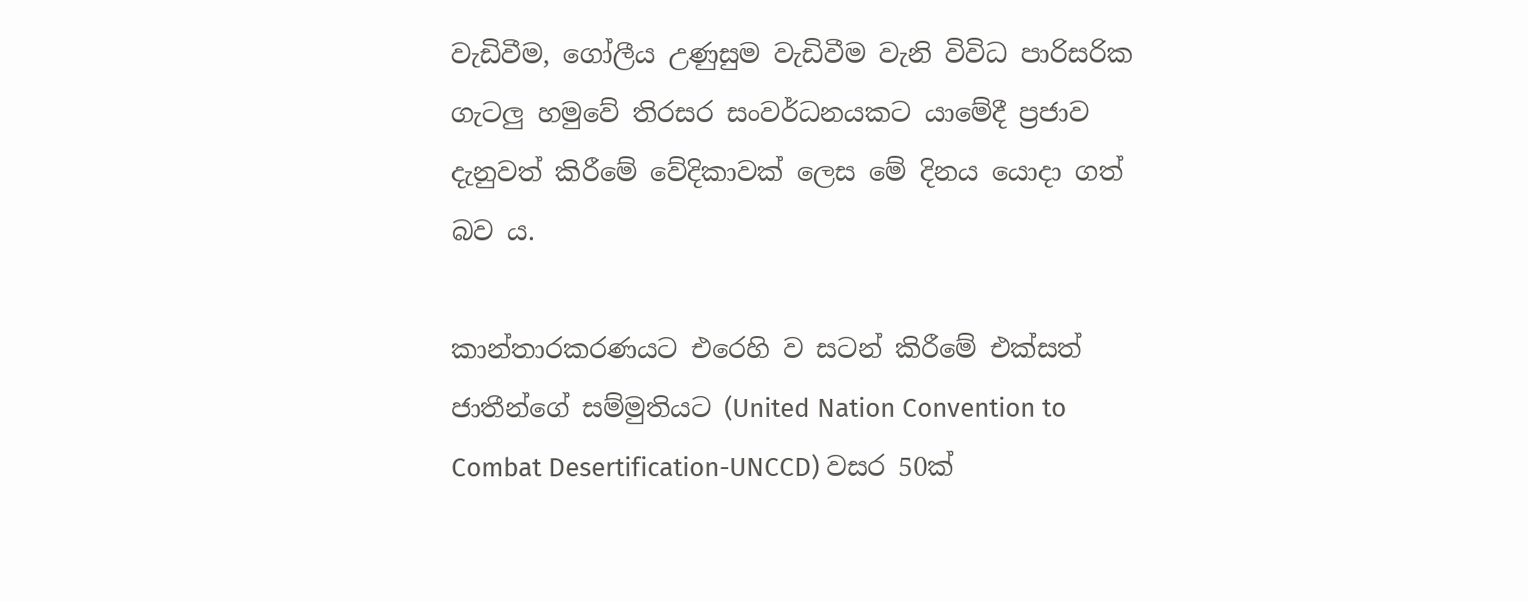වැඩිවීම, ගෝලීය උණුසුම වැඩිවීම වැනි විවිධ පාරිසරික ගැටලු‍ හමුවේ තිරසර සංවර්ධනයකට යාමේදී ප්‍රජාව දැනුවත් කිරීමේ වේදිකාවක් ලෙස මේ දිනය යොදා ගත් බව ය.

කාන්තාරකරණයට එරෙහි ව සටන් කිරීමේ එක්සත් ජාතීන්ගේ සම්මුතියට (United Nation Convention to Combat Desertification-UNCCD) වසර 50ක්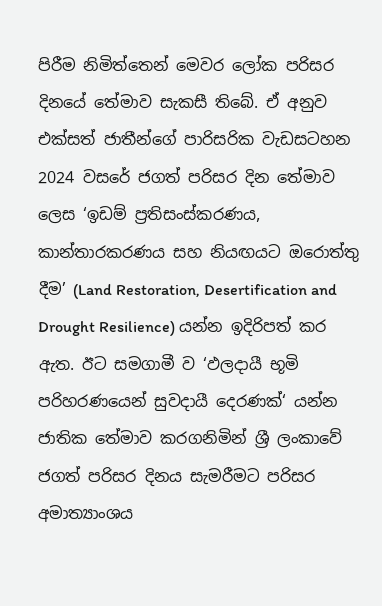පිරීම නිමිත්තෙන් මෙවර ලෝක පරිසර දිනයේ තේමාව සැකසී තිබේ. ඒ අනුව එක්සත් ජාතීන්ගේ පාරිසරික වැඩසටහන 2024 වසරේ ජගත් පරිසර දින තේමාව ලෙස ‘ඉඩම් ප්‍රතිසංස්කරණය, කාන්තාරකරණය සහ නියඟයට ඔරොත්තු දීම’ (Land Restoration, Desertification and Drought Resilience) යන්න ඉදිරිපත් කර ඇත. ඊට සමගාමී ව ‘ඵලදායී භූමි පරිහරණයෙන් සුවදායී දෙරණක්‘ යන්න ජාතික තේමාව කරගනිමින් ශ්‍රී ලංකාවේ ජගත් පරිසර දිනය සැමරීමට පරිසර අමාත්‍යාංශය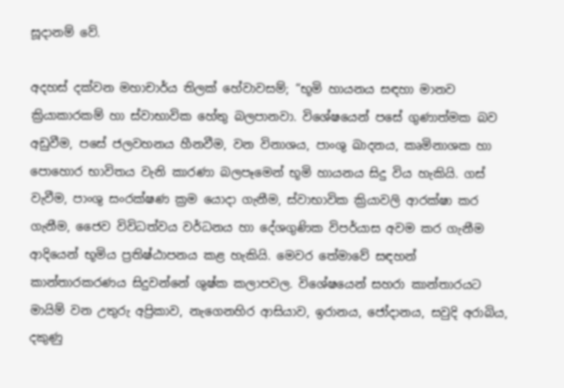සූදානම් වේ.

අදහස් දක්වන මහාචාර්ය තිලක් හේවාවසම්; “භූමි හායනය සඳහා මානව ක්‍රියාකාරකම් හා ස්වාභාවික හේතු බලපානවා. විශේෂයෙන් පසේ ගුණාත්මක බව අඩුවීම, පසේ ජලවහනය හීනවීම, වන විනාශය, පාංශු ඛාදනය, කෘමිනාශක හා පොහොර භාවිතය වැනි කාරණා බලපෑමෙන් භූමි හායනය සිදු විය හැකියි. ගස් වැවීම, පාංශු සංරක්ෂණ ක්‍රම යොදා ගැනීම, ස්වාභාවික ක්‍රියාවලි ආරක්ෂා කර ගැනීම, ජෛව විවිධත්වය වර්ධනය හා දේශගුණික විපර්යාස අවම කර ගැනීම ආදියෙන් භූමිය ප්‍රතිෂ්ඨාපනය කළ හැකියි. මෙවර තේමාවේ සඳහන් කාන්තාරකරණය සිදුවන්නේ ශුෂ්ක කලාපවල. විශේෂයෙන් සහරා කාන්තාරයට මායිම් වන උතුරු අප්‍රිකාව, නැගෙනහිර ආසියාව, ඉරානය, ජෝදානය, සවුදි අරාබිය, දකුණු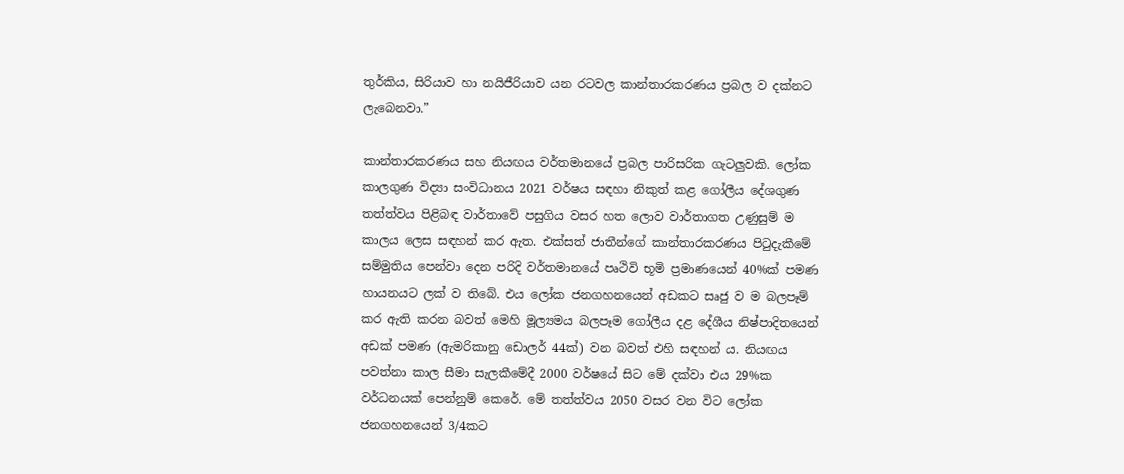තුර්කිය, සිරියාව හා නයිජීරියාව යන රටවල කාන්තාරකරණය ප්‍රබල ව දක්නට ලැබෙනවා.”

කාන්තාරකරණය සහ නියඟය වර්තමානයේ ප්‍රබල පාරිසරික ගැටලු‍වකි. ලෝක කාලගුණ විද්‍යා සංවිධානය 2021 වර්ෂය සඳහා නිකුත් කළ ගෝලීය දේශගුණ තත්ත්වය පිළිබඳ වාර්තාවේ පසුගිය වසර හත ලොව වාර්තාගත උණුසුම් ම කාලය ලෙස සඳහන් කර ඇත. එක්සත් ජාතීන්ගේ කාන්තාරකරණය පිටුදැකීමේ සම්මුතිය පෙන්වා දෙන පරිදි වර්තමානයේ පෘථිවි භූමි ප්‍රමාණයෙන් 40%ක් පමණ හායනයට ලක් ව තිබේ. එය ලෝක ජනගහනයෙන් අඩකට සෘජු ව ම බලපෑම් කර ඇති කරන බවත් මෙහි මූල්‍යමය බලපෑම ගෝලීය දළ දේශීය නිෂ්පාදිතයෙන් අඩක් පමණ (ඇමරිකානු ඩොලර් 44ක්) වන බවත් එහි සඳහන් ය. නියඟය පවත්නා කාල සීමා සැලකීමේදී 2000 වර්ෂයේ සිට මේ දක්වා එය 29%ක වර්ධනයක් පෙන්නුම් කෙරේ. මේ තත්ත්වය 2050 වසර වන විට ලෝක ජනගහනයෙන් 3/4කට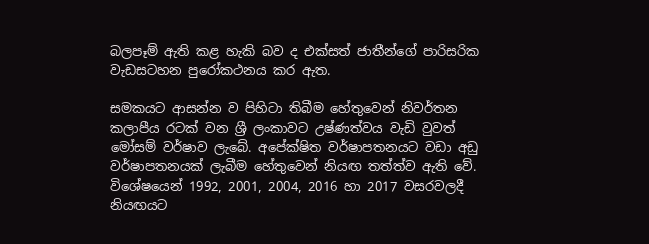බලපෑම් ඇති කළ හැකි බව ද එක්සත් ජාතීන්ගේ පාරිසරික වැඩසටහන පුරෝකථනය කර ඇත.

සමකයට ආසන්න ව පිහිටා තිබීම හේතුවෙන් නිවර්තන කලාපීය රටක් වන ශ්‍රී ලංකාවට උෂ්ණත්වය වැඩි වුවත් මෝසම් වර්ෂාව ලැබේ. අපේක්ෂිත වර්ෂාපතනයට වඩා අඩු වර්ෂාපතනයක් ලැබීම හේතුවෙන් නියඟ තත්ත්ව ඇති වේ. විශේෂයෙන් 1992, 2001, 2004, 2016 හා 2017 වසරවලදී නියඟයට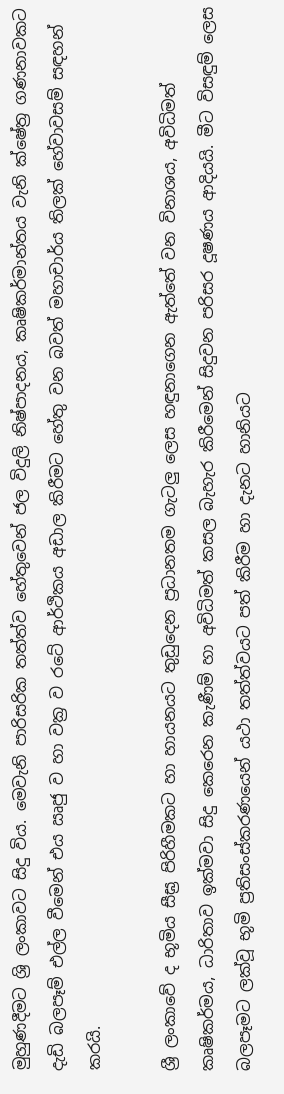මුහුණදීමට ශ්‍රි ලංකාවට සිදු විය. මෙවැනි පාරිසරික තත්ත්ව හේතුවෙන් ජල විදුලි නිෂ්පාදනය, කෘෂිකර්මාන්තය වැනි ක්ෂේත්‍ර ගණනාවකට දැඩි බලපෑම් එල්ල වීමෙන් එය ඍජු ව හා වක්‍ර ව රටේ ආර්ථිකය අඩාල කිරීමට හේතු වන බවත් මහාචාර්ය තිලක් හේවාවසම් සඳහන් කරයි.

ශ්‍රී ලංකාවේ ද භූමිය සීඝ්‍ර පිරිහීමකට හා හායනයට තුඩුදෙන ප්‍රධානතම ගැටලු ලෙස හඳුනාගෙන ඇත්තේ වන විනාශය, අවිධිමත් කෘෂිකර්මය, ධාරිතාව ඉක්මවා සිදු කෙරෙන කැණීම් හා අවිධිමත් කසල බැහැර කිරීමෙන් සිදුවන පරිසර දූෂණය ආදියයි. මීට විසඳුම් ලෙස බලපෑමට ලක්වූ භූමි ප්‍රතිසංස්කරණයෙන් යථා තත්ත්වයට පත් කිරීම හා දැනට හානියට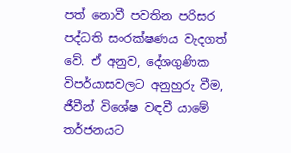පත් නොවී පවතින පරිසර පද්ධති සංරක්ෂණය වැදගත් වේ. ඒ අනුව, දේශගුණික විපර්යාසවලට අනුහුරු වීම, ජීවීන් විශේෂ වඳවී යාමේ තර්ජනයට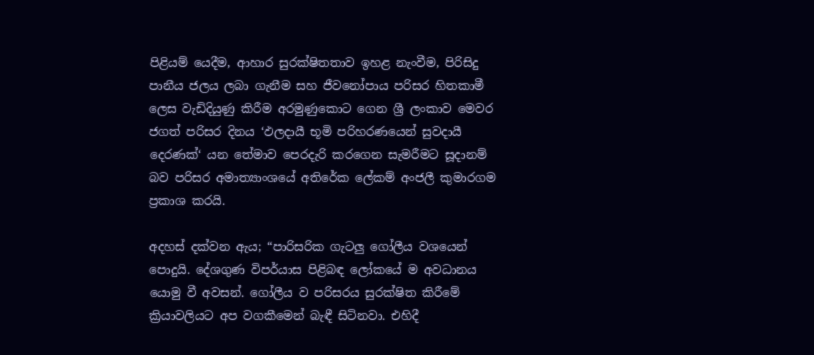පිළියම් යෙදීම, ආහාර සුරක්ෂිතතාව ඉහළ නැංවීම, පිරිසිදු පානීය ජලය ලබා ගැනීම සහ ජීවනෝපාය පරිසර හිතකාමී ලෙස වැඩිදියුණු කිරීම අරමුණුකොට ගෙන ශ්‍රී ලංකාව මෙවර ජගත් පරිසර දිනය ‘ඵලදායී භූමි පරිහරණයෙන් සුවදායී දෙරණක්‘ යන තේමාව පෙරදැරි කරගෙන සැමරීමට සූදානම් බව පරිසර අමාත්‍යාංශයේ අතිරේක ලේකම් අංජලී කුමාරගම ප්‍රකාශ කරයි.

අදහස් දක්වන ඇය; “පාරිසරික ගැටලු‍ ගෝලීය වශයෙන් පොදුයි. දේශගුණ විපර්යාස පිළිබඳ ලෝකයේ ම අවධානය යොමු වී අවසන්. ගෝලීය ව පරිසරය සුරක්ෂිත කිරීමේ ක්‍රියාවලියට අප වගකීමෙන් බැඳී සිටිනවා. එහිදී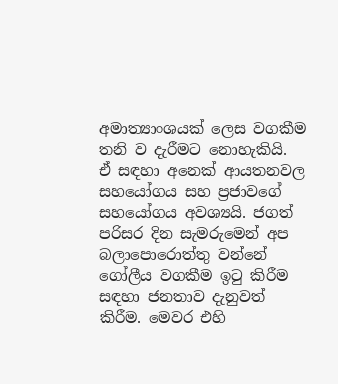අමාත්‍යාංශයක් ලෙස වගකීම තනි ව දැරීමට නොහැකියි. ඒ සඳහා අනෙක් ආයතනවල සහයෝගය සහ ප්‍රජාවගේ සහයෝගය අවශ්‍යයි. ජගත් පරිසර දින සැමරුමෙන් අප බලාපොරොත්තු වන්නේ ගෝලීය වගකීම ඉටු කිරීම සඳහා ජනතාව දැනුවත් කිරීම. මෙවර එහි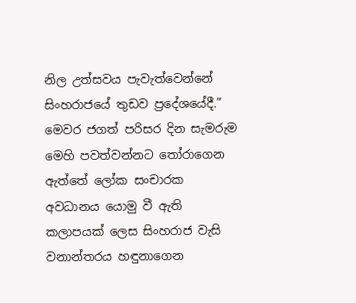නිල උත්සවය පැවැත්වෙන්නේ සිංහරාජයේ තුඩව ප්‍රදේශයේදී.” මෙවර ජගත් පරිසර දින සැමරුම මෙහි පවත්වන්නට තෝරාගෙන ඇත්තේ ලෝක සංචාරක අවධානය යොමු වී ඇති කලාපයක් ලෙස සිංහරාජ වැසි වනාන්තරය හඳුනාගෙන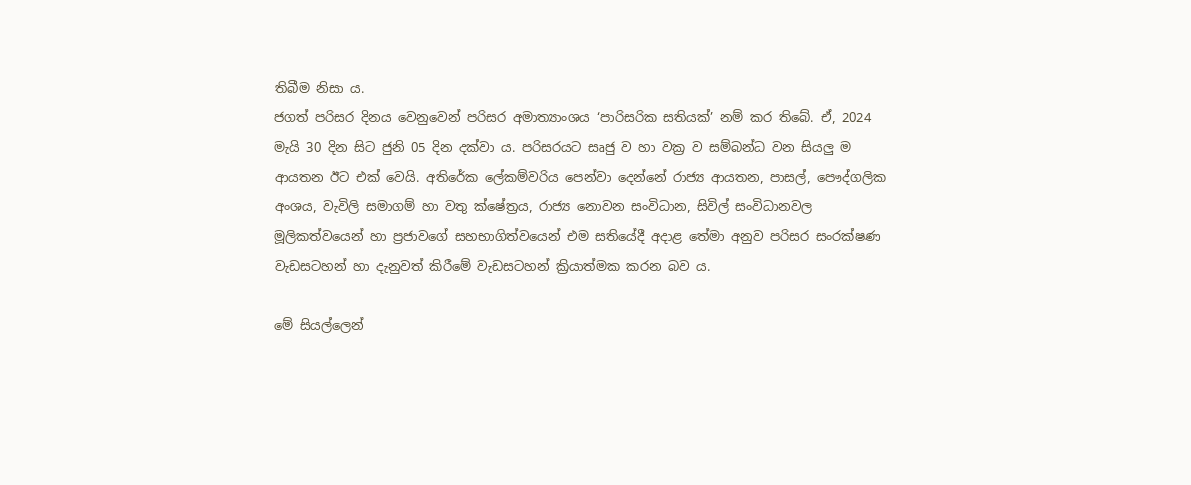තිබීම නිසා ය.
ජගත් පරිසර දිනය වෙනුවෙන් පරිසර අමාත්‍යාංශය ‘පාරිසරික සතියක්’ නම් කර තිබේ. ඒ, 2024 මැයි 30 දින සිට ජුනි 05 දින දක්වා ය. පරිසරයට සෘජු ව හා වක්‍ර ව සම්බන්ධ වන සියලු‍ ම ආයතන ඊට එක් වෙයි. අතිරේක ලේකම්වරිය පෙන්වා දෙන්නේ රාජ්‍ය ආයතන, පාසල්, පෞද්ගලික අංශය, වැවිලි සමාගම් හා වතු ක්ෂේත්‍රය, රාජ්‍ය නොවන සංවිධාන, සිවිල් සංවිධානවල මූලිකත්වයෙන් හා ප්‍රජාවගේ සහභාගිත්වයෙන් එම සතියේදී අදාළ තේමා අනුව පරිසර සංරක්ෂණ වැඩසටහන් හා දැනුවත් කිරීමේ වැඩසටහන් ක්‍රියාත්මක කරන බව ය.

මේ සියල්ලෙන්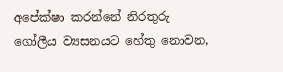අපේක්ෂා කරන්නේ නිරතුරු ගෝලීය ව්‍යසනයට හේතු නොවන,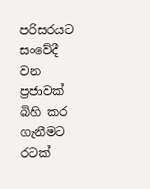පරිසරයට සංවේදී වන ප්‍රජාවක් බිහි කර ගැනීමට රටක්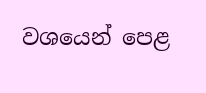වශයෙන් පෙළ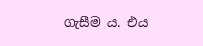ගැසීම ය. එය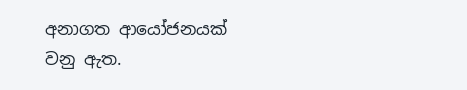අනාගත ආයෝජනයක් වනු ඇත.